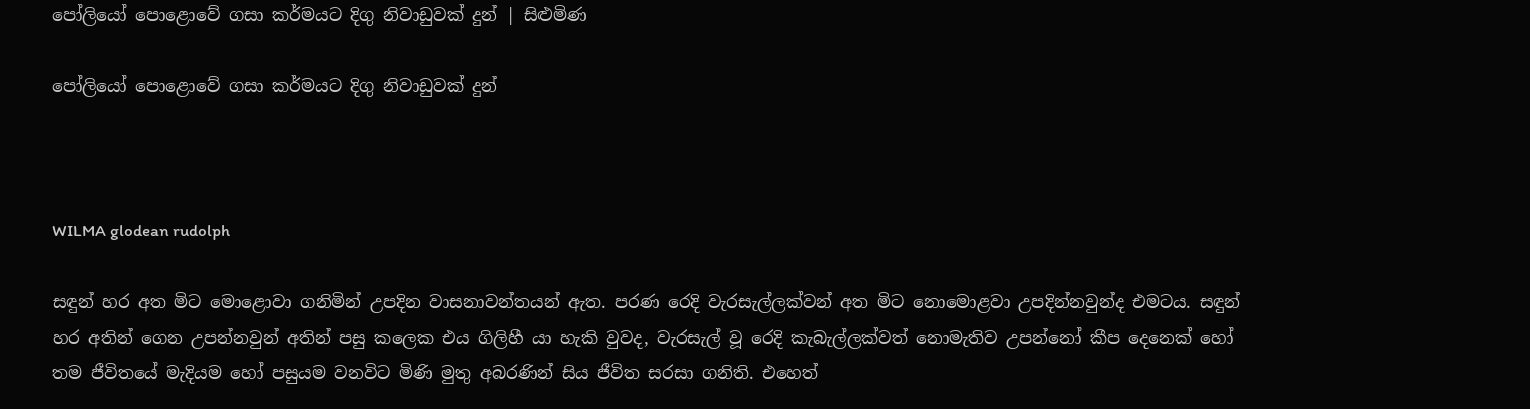පෝලියෝ පොළොවේ ගසා කර්මයට දිගු නිවාඩුවක් දුන් | සිළුමිණ

පෝලියෝ පොළොවේ ගසා කර්මයට දිගු නිවාඩුවක් දුන්



WILMA glodean rudolph

සඳුන් හර අත මිට මොළොවා ගනිමින් උපදින වාසනාවන්තයන් ඇත. පරණ රෙදි වැරසැල්ලක්වන් අත මිට නොමොළවා උපදින්නවුන්ද එමටය. සඳුන් හර අතින් ගෙන උපන්නවුන් අතින් පසු කලෙක එය ගිලිහී යා හැකි වුවද, වැරසැල් වූ රෙදි කැබැල්ලක්වත් නොමැතිව උපන්නෝ කීප දෙනෙක් හෝ තම ජීවිතයේ මැදියම හෝ පසුයම වනවිට මිණි මුතු අබරණින් සිය ජීවිත සරසා ගනිති. එහෙත්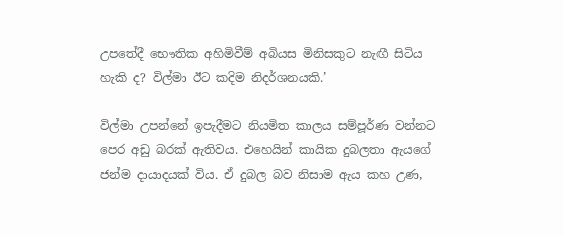උපතේදී භෞතික අහිමිවීම් අබියස මිනිසකුට නැඟී සිටිය හැකි ද? විල්මා ඊට කදිම නිදර්ශනයකි.’

විල්මා උපන්නේ ඉපැදීමට නියමිත කාලය සම්පූර්ණ වන්නට පෙර අඩු බරක් ඇතිවය. එහෙයින් කායික දුබලතා ඇයගේ ජන්ම දායාදයක් විය. ඒ දුබල බව නිසාම ඇය කහ උණ,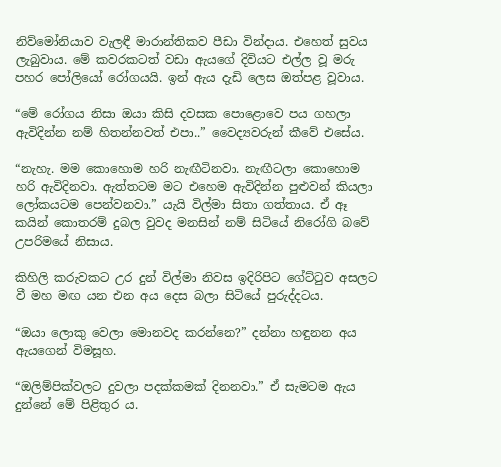නිව්මෝනියාව වැලඳී මාරාන්තිකව පීඩා වින්දාය. එහෙත් සුවය ලැබුවාය. මේ කවරකටත් වඩා ඇයගේ දිවියට එල්ල වූ මරු පහර පෝලියෝ රෝගයයි. ඉන් ඇය දැඩි ලෙස ඔත්පළ වූවාය.

“මේ රෝගය නිසා ඔයා කිසි දවසක පොළොවෙ පය ගහලා ඇවිදින්න නම් හිතන්නවත් එපා..” වෛද්‍යවරුන් කීවේ එසේය.

“නැහැ. මම කොහොම හරි නැඟීටිනවා. නැඟීටලා කොහොම හරි ඇවිදිනවා. ඇත්තටම මට එහෙම ඇවිදින්න පුළුවන් කියලා ලෝකයටම පෙන්වනවා.” යැයි විල්මා සිතා ගත්තාය. ඒ ඈ කයින් කොතරම් දුබල වුවද මනසින් නම් සිටියේ නිරෝගි බවේ උපරිමයේ නිසාය.

කිහිලි කරුවකට උර දුන් විල්මා නිවස ඉදිරිපිට ගේට්ටුව අසලට වී මහ මඟ යන එන අය දෙස බලා සිටියේ පුරුද්දටය.

“ඔයා ලොකු වෙලා මොනවද කරන්නෙ?” දන්නා හඳුනන අය ඇයගෙන් විමසූහ.

“ඔලිම්පික්වලට දුවලා පදක්කමක් දිනනවා.” ඒ සැමටම ඇය දුන්නේ මේ පිළිතුර ය.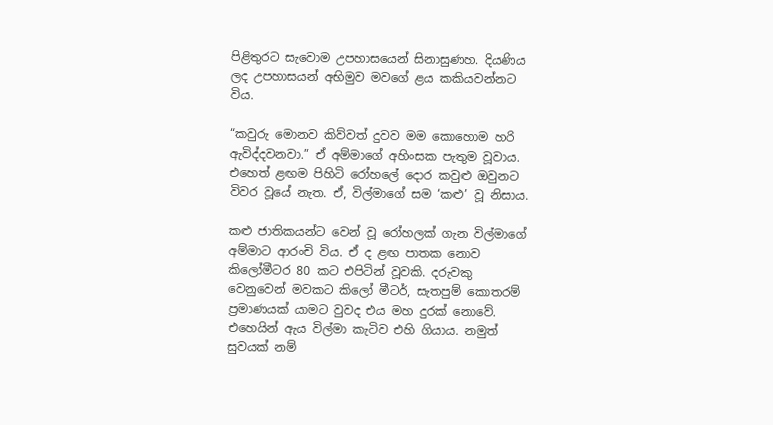පිළිතුරට සැවොම උපහාසයෙන් සිනාසුණහ. දියණිය ලද උපහාසයන් අභිමුව මවගේ ළය කකියවන්නට විය.

“කවුරු මොනව කිව්වත් දුවව මම කොහොම හරි ඇවිද්දවනවා.” ඒ අම්මාගේ අහිංසක පැතුම වූවාය. එහෙත් ළඟම පිහිටි රෝහලේ දොර කවුළු ඔවුනට විවර වූයේ නැත. ඒ, විල්මාගේ සම ‘කළු’ වූ නිසාය.

කළු ජාතිකයන්ට වෙන් වූ රෝහලක් ගැන විල්මාගේ අම්මාට ආරංචි විය. ඒ ද ළඟ පාතක නොව කිලෝමීටර 80 කට එපිටින් වූවකි. දරුවකු වෙනුවෙන් මවකට කිලෝ මීටර්, සැතපුම් කොතරම් ප්‍රමාණයක් යාමට වුවද එය මහ දුරක් නොවේ. එහෙයින් ඇය විල්මා කැටිව එහි ගියාය. නමුත් සුවයක් නම්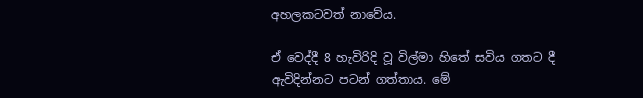අහලකටවත් නාවේය.

ඒ වෙද්දී 8 හැවිරිදි වූ විල්මා හිතේ සවිය ගතට දී ඇවිදින්නට පටන් ගත්තාය. මේ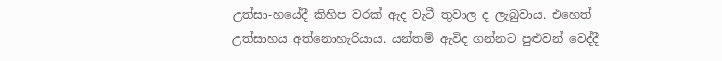උත්සා-හයේදී කිහිප වරක් ඇද වැටී තුවාල ද ලැබුවාය. එහෙත් උත්සාහය අත්නොහැරියාය. යන්තම් ඇවිද ගන්නට පුළුවන් වෙද්දී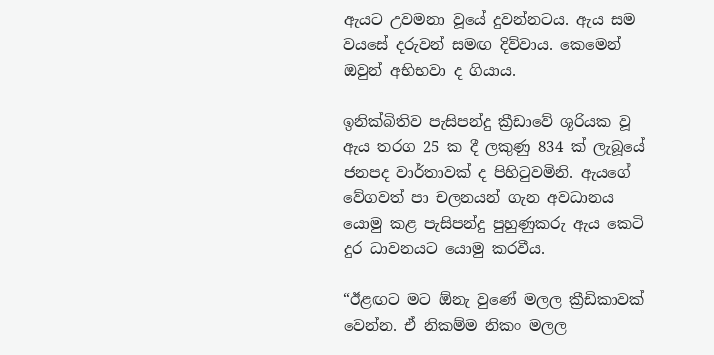ඇයට උවමනා වූයේ දුවන්නටය. ඇය සම වයසේ දරුවන් සමඟ දිව්වාය. කෙමෙන් ඔවුන් අභිභවා ද ගියාය.

ඉනික්බිතිව පැසිපන්දු ක්‍රීඩාවේ ශූරියක වූ ඇය තරග 25 ක දී ලකුණු 834 ක් ලැබූයේ ජනපද වාර්තාවක් ද පිහිටුවමිනි. ඇයගේ වේගවත් පා චලනයන් ගැන අවධානය යොමු කළ පැසිපන්දු පුහුණුකරු ඇය කෙටි දුර ධාවනයට යොමු කරවීය.

“ඊළඟට මට ඕනැ වුණේ මලල ක්‍රීඩිකාවක් වෙන්න. ඒ නිකම්ම නිකං මලල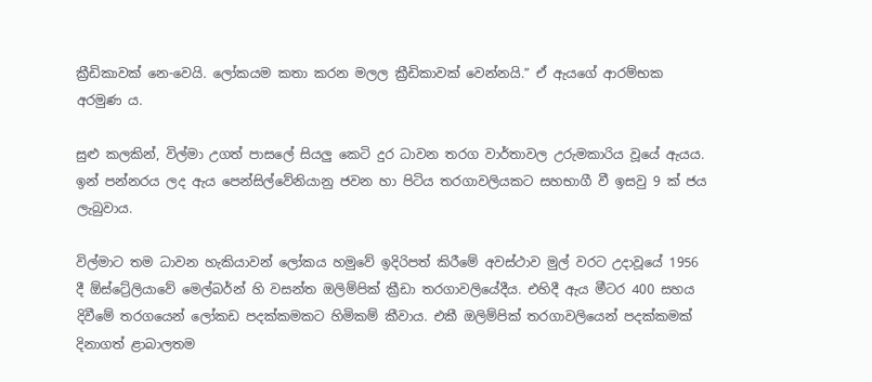ක්‍රීඩිකාවක් නෙ-වෙයි. ලෝකයම කතා කරන මලල ක්‍රීඩිකාවක් වෙන්නයි.” ඒ ඇයගේ ආරම්භක අරමුණ ය.

සුළු කලකින්, විල්මා උගත් පාසලේ සියලු කෙටි දුර ධාවන තරග වාර්තාවල උරුමකාරිය වූයේ ඇයය. ඉන් පන්නරය ලද ඇය පෙන්සිල්වේනියානු ජවන හා පිටිය තරගාවලියකට සහභාගී වී ඉසවු 9 ක් ජය ලැබුවාය.

විල්මාට තම ධාවන හැකියාවන් ලෝකය හමුවේ ඉදිරිපත් කිරීමේ අවස්ථාව මුල් වරට උදාවූයේ 1956 දී ඕස්ට්‍රේලියාවේ මෙල්බර්න් හි වසන්ත ඔලිම්පික් ක්‍රීඩා තරගාවලියේදීය. එහිදී ඇය මීටර 400 සහය දිවීමේ තරගයෙන් ලෝකඩ පදක්කමකට හිමිකම් කීවාය. එකී ඔලිම්පික් තරගාවලියෙන් පදක්කමක් දිනාගත් ළාබාලතම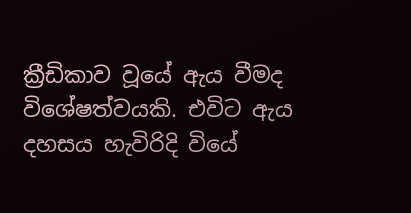ක්‍රීඩිකාව වූයේ ඇය වීමද විශේෂත්වයකි. එවිට ඇය දහසය හැවිරිදි වියේ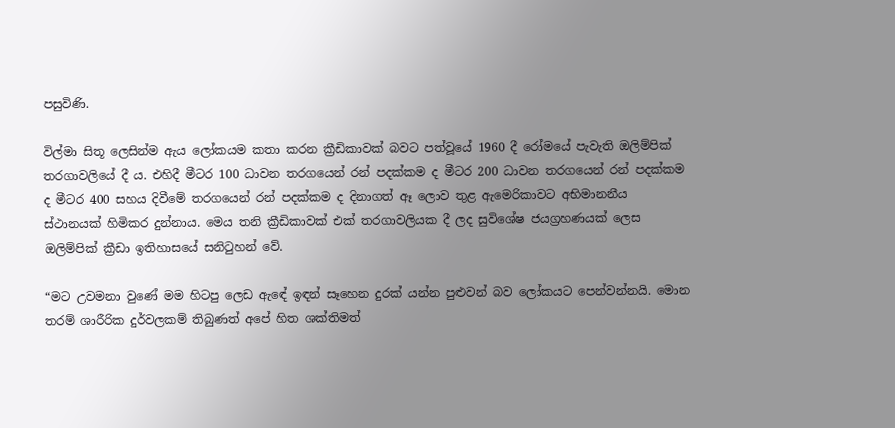පසුවිණි.

විල්මා සිතූ ලෙසින්ම ඇය ලෝකයම කතා කරන ක්‍රීඩිකාවක් බවට පත්වූයේ 1960 දී රෝමයේ පැවැති ඔලිම්පික් තරගාවලියේ දී ය. එහිදී මීටර 100 ධාවන තරගයෙන් රන් පදක්කම ද මීටර 200 ධාවන තරගයෙන් රන් පදක්කම ද මීටර 400 සහය දිවීමේ තරගයෙන් රන් පදක්කම ද දිනාගත් ඈ ලොව තුළ ඇමෙරිකාවට අභිමානනීය ස්ථානයක් හිමිකර දුන්නාය. මෙය තනි ක්‍රීඩිකාවක් එක් තරගාවලියක දී ලද සුවිශේෂ ජයග්‍රහණයක් ලෙස ඔලිම්පික් ක්‍රීඩා ඉතිහාසයේ සනිටුහන් වේ.

“මට උවමනා වුණේ මම හිටපු ලෙඩ ඇඳේ ඉඳන් සෑහෙන දුරක් යන්න පුළුවන් බව ලෝකයට පෙන්වන්නයි. මොන තරම් ශාරීරික දුර්වලකම් තිබුණත් අපේ හිත ශක්තිමත්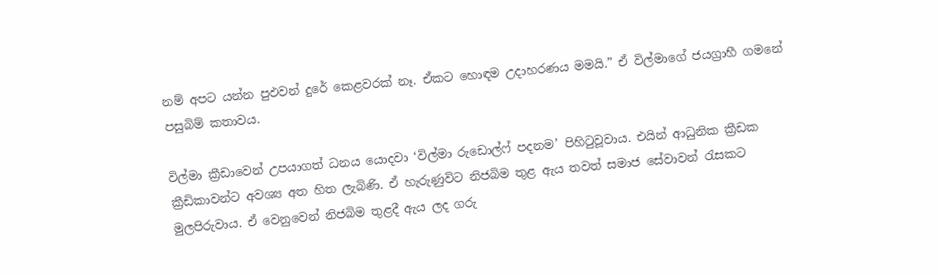නම් අපට යන්න පුඵවන් දුරේ කෙළවරක් නෑ. ඒකට හොඳම උදාහරණය මමයි.” ඒ විල්මාගේ ජයග්‍රාහී ගමනේ පසුබිම් කතාවය.

විල්මා ක්‍රීඩාවෙන් උපයාගත් ධනය යොදවා ‘විල්මා රුඩොල්ෆ් පදනම’ පිහිටුවූවාය. එයින් ආධුනික ක්‍රීඩක ක්‍රීඩිකාවන්ට අවශ්‍ය අත හිත ලැබිණි. ඒ හැරුණුවිට නිජබිම තුළ ඇය තවත් සමාජ සේවාවන් රැසකට මුලපිරුවාය. ඒ වෙනුවෙන් නිජබිම තුළදී ඇය ලද ගරු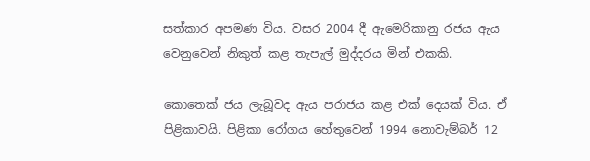සත්කාර අපමණ විය. වසර 2004 දී ඇමෙරිකානු රජය ඇය වෙනුවෙන් නිකුත් කළ තැපැල් මුද්දරය මින් එකකි.

කොතෙක් ජය ලැබූවද ඇය පරාජය කළ එක් දෙයක් විය. ඒ පිළිකාවයි. පිළිකා රෝගය හේතුවෙන් 1994 නොවැම්බර් 12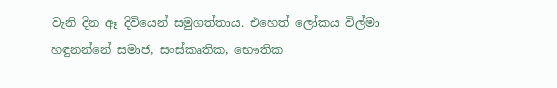වැනි දින ඈ දිවියෙන් සමුගත්තාය. එහෙත් ලෝකය විල්මා හඳුනන්නේ සමාජ, සංස්කෘතික, භෞතික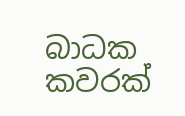බාධක කවරක්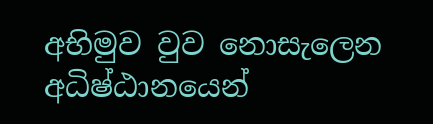අභිමුව වුව නොසැලෙන අධිෂ්ඨානයෙන්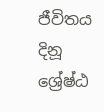ජීවිතය දිනූ ශ්‍රේෂ්ඨ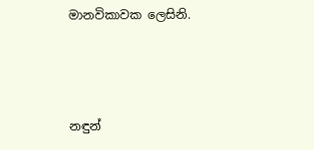මානවිකාවක ලෙසිනි.



නඳුන්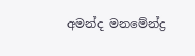අමන්ද මනමේන්ද්‍ර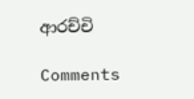ආරච්චි

Comments